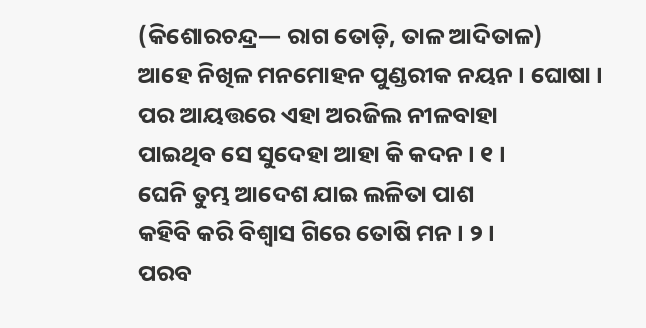(କିଶୋରଚନ୍ଦ୍ର— ରାଗ ତୋଡ଼ି, ତାଳ ଆଦିତାଳ)
ଆହେ ନିଖିଳ ମନମୋହନ ପୁଣ୍ଡରୀକ ନୟନ । ଘୋଷା ।
ପର ଆୟତ୍ତରେ ଏହା ଅରଜିଲ ନୀଳବାହା
ପାଇଥିବ ସେ ସୁଦେହା ଆହା କି କଦନ । ୧ ।
ଘେନି ତୁମ୍ଭ ଆଦେଶ ଯାଇ ଲଳିତା ପାଶ
କହିବି କରି ବିଶ୍ୱାସ ଗିରେ ତୋଷି ମନ । ୨ ।
ପରବ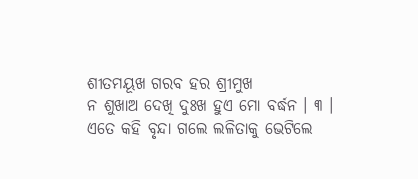ଶୀତମୟୂଖ ଗରବ ହର ଶ୍ରୀମୁଖ
ନ ଶୁଖାଅ ଦେଖି ଦୁଃଖ ହୁଏ ମୋ ବର୍ଦ୍ଧନ । ୩ ।
ଏତେ କହି ବୃନ୍ଦା ଗଲେ ଲଳିତାକୁ ଭେଟିଲେ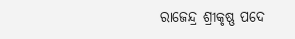ରାଜେନ୍ଦ୍ର ଶ୍ରୀକୃଷ୍ଣ ପଦେ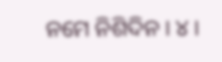ନମେ ନିଶିଦିନ । ୪ ।